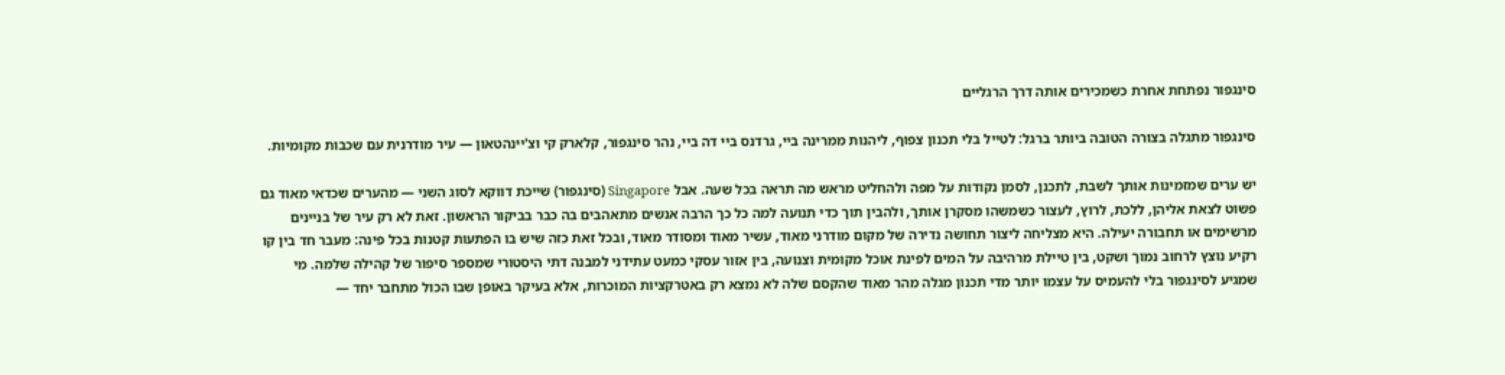סינגפור נפתחת אחרת כשמכירים אותה דרך הרגליים

סינגפור מתגלה בצורה הטובה ביותר ברגל: לטייל בלי תכנון צפוף, ליהנות ממרינה ביי, גרדנס ביי דה ביי, נהר סינגפור, קלארק קי וצ'יינהטאון — עיר מודרנית עם שכבות מקומיות.

יש ערים שמזמינות אותך לשבת, לתכנן, לסמן נקודות על מפה ולהחליט מראש מה תראה בכל שעה. אבל Singapore (סינגפור) שייכת דווקא לסוג השני — מהערים שכדאי מאוד גם פשוט לצאת אליהן, ללכת, לרוץ, לעצור כשמשהו מסקרן אותך, ולהבין תוך כדי תנועה למה כל כך הרבה אנשים מתאהבים בה כבר בביקור הראשון. זאת לא רק עיר של בניינים מרשימים או תחבורה יעילה. היא מצליחה ליצור תחושה נדירה של מקום מודרני מאוד, עשיר מאוד ומסודר מאוד, ובכל זאת כזה שיש בו הפתעות קטנות בכל פינה: מעבר חד בין קו רקיע נוצץ לרחוב נמוך ושקט, בין טיילת מרהיבה על המים לפינת אוכל מקומית וצנועה, בין אזור עסקי כמעט עתידני למבנה דתי היסטורי שמספר סיפור של קהילה שלמה. מי שמגיע לסינגפור בלי להעמיס על עצמו יותר מדי תכנון מגלה מהר מאוד שהקסם שלה לא נמצא רק באטרקציות המוכרות, אלא בעיקר באופן שבו הכול מתחבר יחד —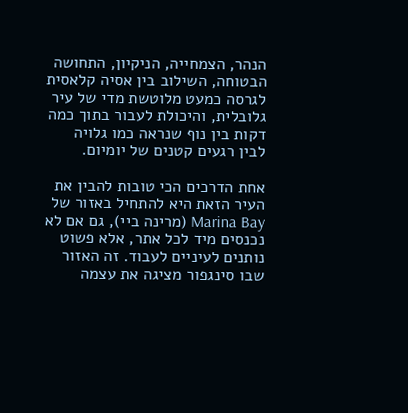הנהר, הצמחייה, הניקיון, התחושה הבטוחה, השילוב בין אסיה קלאסית לגרסה כמעט מלוטשת מדי של עיר גלובלית, והיכולת לעבור בתוך כמה דקות בין נוף שנראה כמו גלויה לבין רגעים קטנים של יומיום.

אחת הדרכים הכי טובות להבין את העיר הזאת היא להתחיל באזור של Marina Bay (מרינה ביי), גם אם לא נכנסים מיד לכל אתר, אלא פשוט נותנים לעיניים לעבוד. זה האזור שבו סינגפור מציגה את עצמה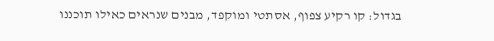בגדול: קו רקיע צפוף, אסתטי ומוקפד, מבנים שנראים כאילו תוכננו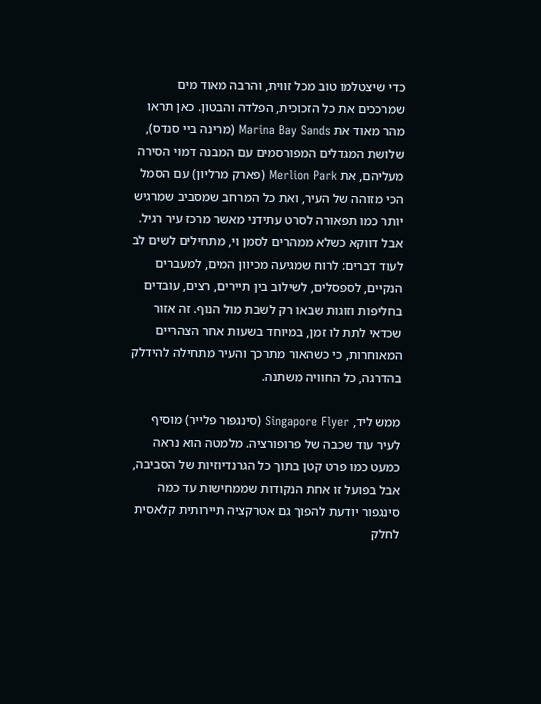כדי שיצטלמו טוב מכל זווית, והרבה מאוד מים שמרככים את כל הזכוכית, הפלדה והבטון. כאן תראו מהר מאוד את Marina Bay Sands (מרינה ביי סנדס), שלושת המגדלים המפורסמים עם המבנה דמוי הסירה מעליהם, את Merlion Park (פארק מרליון) עם הסמל הכי מזוהה של העיר, ואת כל המרחב שמסביב שמרגיש יותר כמו תפאורה לסרט עתידני מאשר מרכז עיר רגיל. אבל דווקא כשלא ממהרים לסמן וי, מתחילים לשים לב לעוד דברים: לרוח שמגיעה מכיוון המים, למעברים הנקיים, לספסלים, לשילוב בין תיירים, רצים, עובדים בחליפות וזוגות שבאו רק לשבת מול הנוף. זה אזור שכדאי לתת לו זמן, במיוחד בשעות אחר הצהריים המאוחרות, כי כשהאור מתרכך והעיר מתחילה להידלק בהדרגה, כל החוויה משתנה.

ממש ליד, Singapore Flyer (סינגפור פלייר) מוסיף לעיר עוד שכבה של פרופורציה. מלמטה הוא נראה כמעט כמו פרט קטן בתוך כל הגרנדיוזיות של הסביבה, אבל בפועל זו אחת הנקודות שממחישות עד כמה סינגפור יודעת להפוך גם אטרקציה תיירותית קלאסית לחלק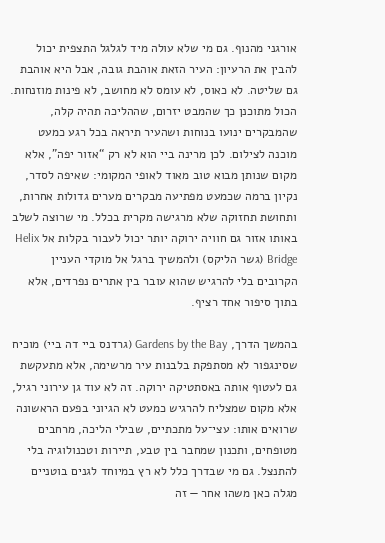אורגני מהנוף. גם מי שלא עולה מיד לגלגל התצפית יכול להבין את הרעיון: העיר הזאת אוהבת גובה, אבל היא אוהבת גם שליטה. לא כאוס, לא עומס לא מחושב, לא פינות מוזנחות. הכול מתוכנן כך שהמבט יזרום, שההליכה תהיה קלה, שהמבקרים ינועו בנוחות ושהעיר תיראה בכל רגע כמעט מוכנה לצילום. לכן מרינה ביי הוא לא רק “אזור יפה”, אלא מקום שנותן מבוא טוב מאוד לאופי המקומי: שאיפה לסדר, נקיון ברמה שכמעט מפתיעה מבקרים מערים גדולות אחרות, ותחושת תחזוקה שלא מרגישה מקרית בכלל. מי שרוצה לשלב באותו אזור גם חוויה ירוקה יותר יכול לעבור בקלות אל Helix Bridge (גשר הליקס) ולהמשיך ברגל אל מוקדי העניין הקרובים בלי להרגיש שהוא עובר בין אתרים נפרדים, אלא בתוך סיפור אחד רציף.

בהמשך הדרך, Gardens by the Bay (גרדנס ביי דה ביי) מוכיח שסינגפור לא מסתפקת בלבנות עיר מרשימה, אלא מתעקשת גם לעטוף אותה באסתטיקה ירוקה. זה לא עוד גן עירוני רגיל, אלא מקום שמצליח להרגיש כמעט לא הגיוני בפעם הראשונה שרואים אותו: עצי־על מתכתיים, שבילי הליכה, מרחבים מטופחים, ותכנון שמחבר בין טבע, תיירות וטכנולוגיה בלי להתנצל. גם מי שבדרך כלל לא רץ במיוחד לגנים בוטניים מגלה כאן משהו אחר — זה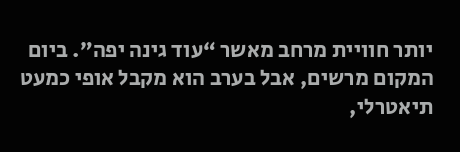יותר חוויית מרחב מאשר “עוד גינה יפה”. ביום המקום מרשים, אבל בערב הוא מקבל אופי כמעט תיאטרלי,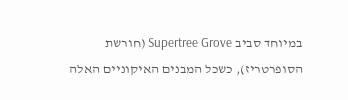במיוחד סביב Supertree Grove (חורשת הסופרטריז), כשכל המבנים האיקוניים האלה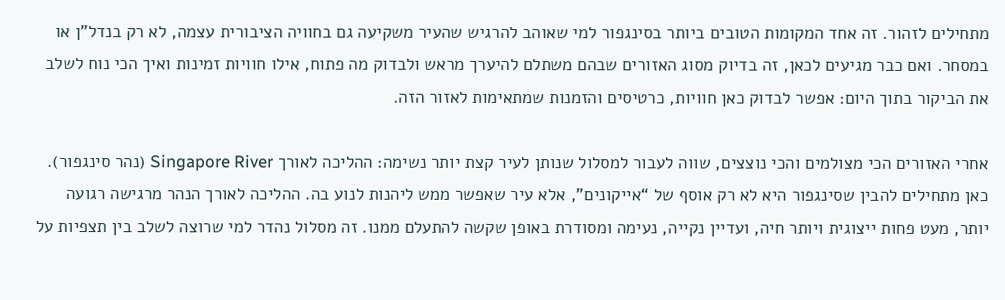מתחילים לזהור. זה אחד המקומות הטובים ביותר בסינגפור למי שאוהב להרגיש שהעיר משקיעה גם בחוויה הציבורית עצמה, לא רק בנדל"ן או במסחר. ואם כבר מגיעים לכאן, זה בדיוק מסוג האזורים שבהם משתלם להיערך מראש ולבדוק מה פתוח, אילו חוויות זמינות ואיך הכי נוח לשלב את הביקור בתוך היום: אפשר לבדוק כאן חוויות, כרטיסים והזמנות שמתאימות לאזור הזה.

אחרי האזורים הכי מצולמים והכי נוצצים, שווה לעבור למסלול שנותן לעיר קצת יותר נשימה: ההליכה לאורך Singapore River (נהר סינגפור). כאן מתחילים להבין שסינגפור היא לא רק אוסף של “אייקונים”, אלא עיר שאפשר ממש ליהנות לנוע בה. ההליכה לאורך הנהר מרגישה רגועה יותר, מעט פחות ייצוגית ויותר חיה, ועדיין נקייה, נעימה ומסודרת באופן שקשה להתעלם ממנו. זה מסלול נהדר למי שרוצה לשלב בין תצפיות על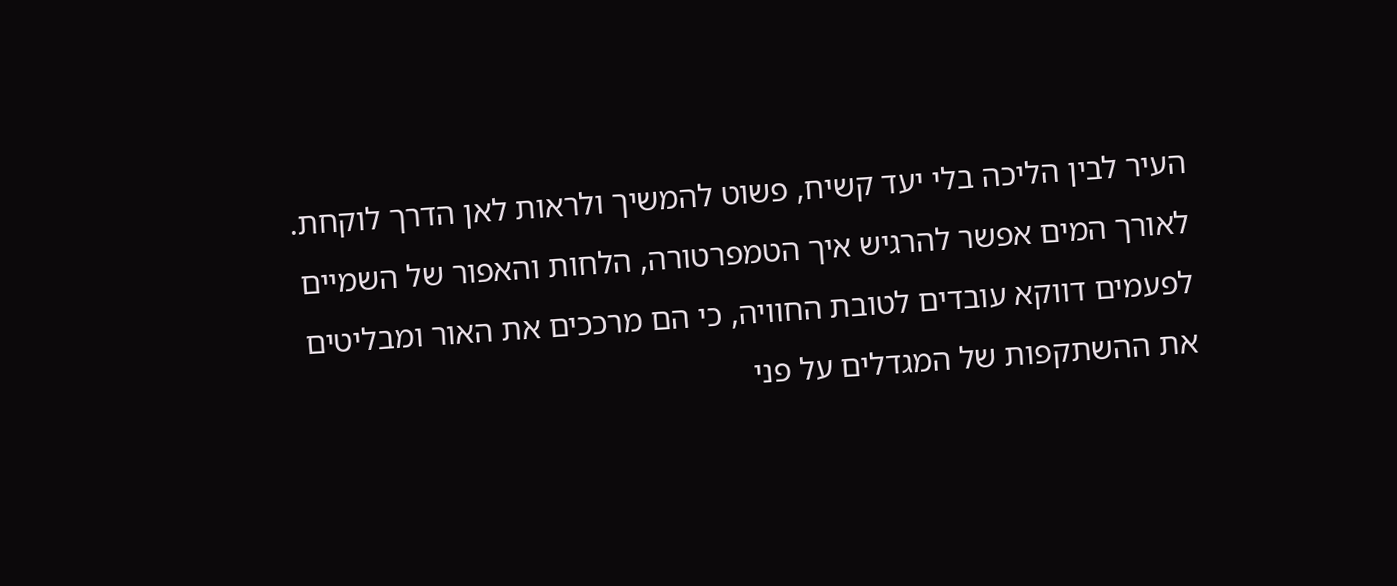העיר לבין הליכה בלי יעד קשיח, פשוט להמשיך ולראות לאן הדרך לוקחת. לאורך המים אפשר להרגיש איך הטמפרטורה, הלחות והאפור של השמיים לפעמים דווקא עובדים לטובת החוויה, כי הם מרככים את האור ומבליטים את ההשתקפות של המגדלים על פני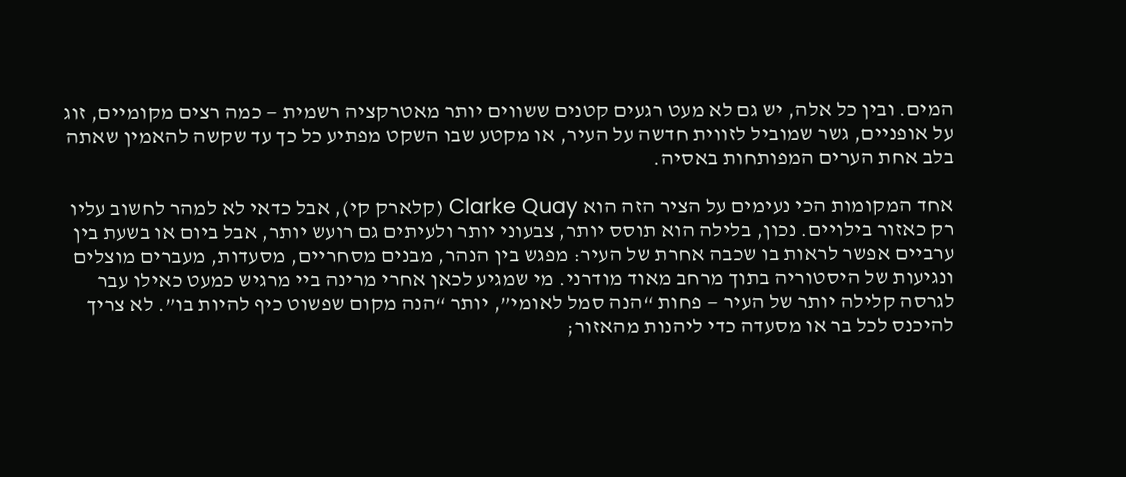המים. ובין כל אלה, יש גם לא מעט רגעים קטנים ששווים יותר מאטרקציה רשמית — כמה רצים מקומיים, זוג על אופניים, גשר שמוביל לזווית חדשה על העיר, או מקטע שבו השקט מפתיע כל כך עד שקשה להאמין שאתה בלב אחת הערים המפותחות באסיה.

אחד המקומות הכי נעימים על הציר הזה הוא Clarke Quay (קלארק קי), אבל כדאי לא למהר לחשוב עליו רק כאזור בילויים. נכון, בלילה הוא תוסס יותר, צבעוני יותר ולעיתים גם רועש יותר, אבל ביום או בשעת בין ערביים אפשר לראות בו שכבה אחרת של העיר: מפגש בין הנהר, מבנים מסחריים, מסעדות, מעברים מוצלים ונגיעות של היסטוריה בתוך מרחב מאוד מודרני. מי שמגיע לכאן אחרי מרינה ביי מרגיש כמעט כאילו עבר לגרסה קלילה יותר של העיר — פחות “הנה סמל לאומי”, יותר “הנה מקום שפשוט כיף להיות בו”. לא צריך להיכנס לכל בר או מסעדה כדי ליהנות מהאזור;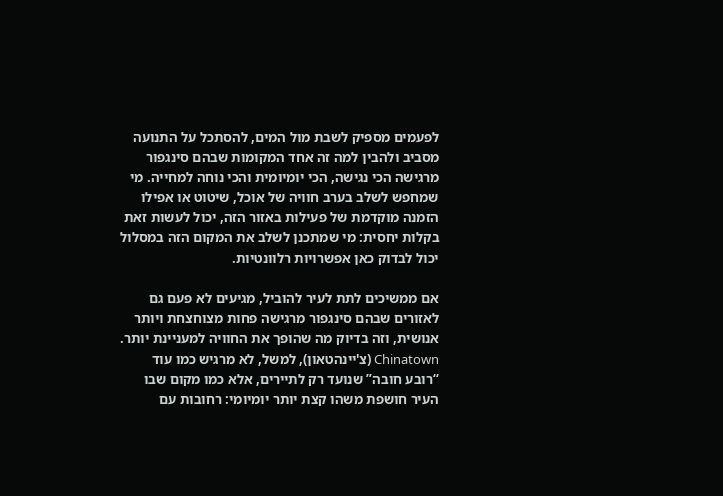לפעמים מספיק לשבת מול המים, להסתכל על התנועה מסביב ולהבין למה זה אחד המקומות שבהם סינגפור מרגישה הכי נגישה, הכי יומיומית והכי נוחה למחייה. מי שמחפש לשלב בערב חוויה של אוכל, שיטוט או אפילו הזמנה מוקדמת של פעילות באזור הזה, יכול לעשות זאת בקלות יחסית: מי שמתכנן לשלב את המקום הזה במסלול יכול לבדוק כאן אפשרויות רלוונטיות.

אם ממשיכים לתת לעיר להוביל, מגיעים לא פעם גם לאזורים שבהם סינגפור מרגישה פחות מצוחצחת ויותר אנושית, וזה בדיוק מה שהופך את החוויה למעניינת יותר. Chinatown (צ'יינהטאון), למשל, לא מרגיש כמו עוד “רובע חובה” שנועד רק לתיירים, אלא כמו מקום שבו העיר חושפת משהו קצת יותר יומיומי: רחובות עם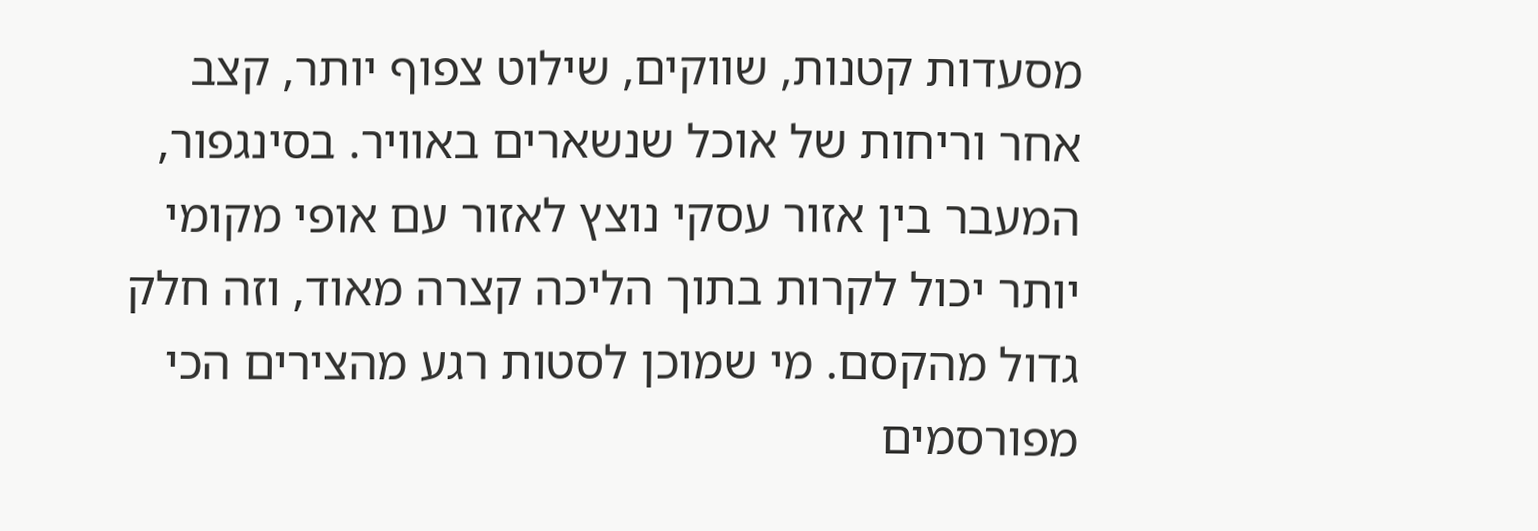מסעדות קטנות, שווקים, שילוט צפוף יותר, קצב אחר וריחות של אוכל שנשארים באוויר. בסינגפור, המעבר בין אזור עסקי נוצץ לאזור עם אופי מקומי יותר יכול לקרות בתוך הליכה קצרה מאוד, וזה חלק גדול מהקסם. מי שמוכן לסטות רגע מהצירים הכי מפורסמים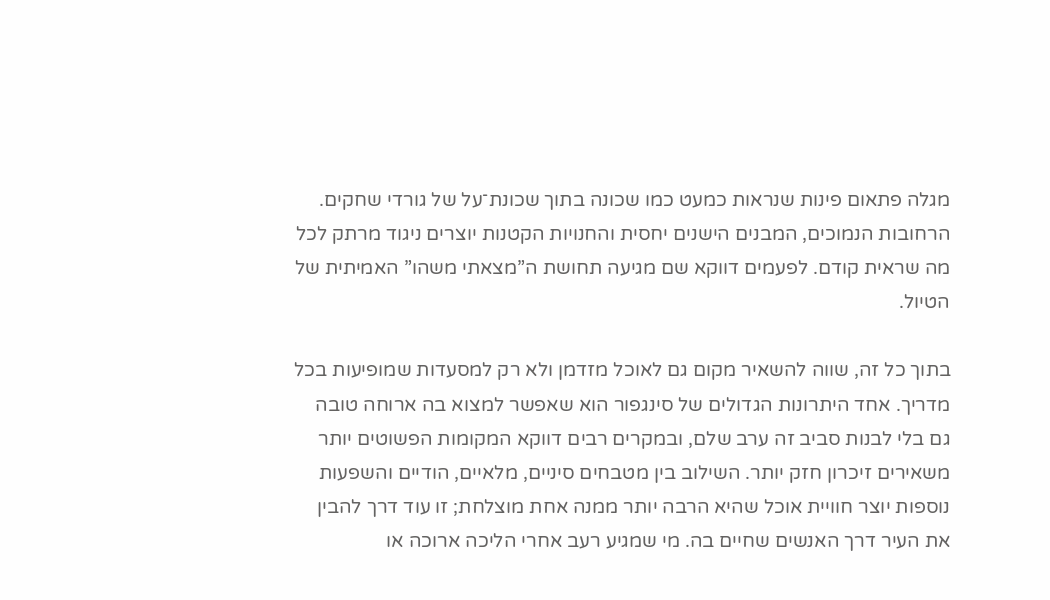מגלה פתאום פינות שנראות כמעט כמו שכונה בתוך שכונת־על של גורדי שחקים. הרחובות הנמוכים, המבנים הישנים יחסית והחנויות הקטנות יוצרים ניגוד מרתק לכל מה שראית קודם. לפעמים דווקא שם מגיעה תחושת ה”מצאתי משהו” האמיתית של הטיול.

בתוך כל זה, שווה להשאיר מקום גם לאוכל מזדמן ולא רק למסעדות שמופיעות בכל מדריך. אחד היתרונות הגדולים של סינגפור הוא שאפשר למצוא בה ארוחה טובה גם בלי לבנות סביב זה ערב שלם, ובמקרים רבים דווקא המקומות הפשוטים יותר משאירים זיכרון חזק יותר. השילוב בין מטבחים סיניים, מלאיים, הודיים והשפעות נוספות יוצר חוויית אוכל שהיא הרבה יותר ממנה אחת מוצלחת; זו עוד דרך להבין את העיר דרך האנשים שחיים בה. מי שמגיע רעב אחרי הליכה ארוכה או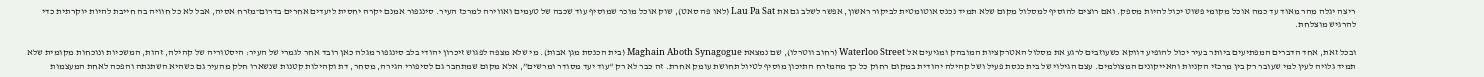ריצה יגלה מהר מאוד עד כמה אוכל מקומי פשוט יכול להיות מספק. ואם רוצים להוסיף למסלול מקום שלא תמיד נכנס אוטומטית לביקור ראשון, אפשר לשלב גם את Lau Pa Sat (לאו פה סאט), שוק אוכל מוכר שמוסיף עוד שכבה של טעמים ואווירה למרכז העיר. סינגפור אמנם יקרה יחסית ליעדים אחרים בדרום־מזרח אסיה, אבל לא כל חוויה בה חייבת להיות יוקרתית כדי להרגיש מוצלחת.

ובכל זאת, אחד הדברים המפתיעים ביותר בעיר יכול להופיע דווקא כשעוזבים לרגע את מסלול האטרקציות המובהק ומגיעים אל Waterloo Street (רחוב ווטרלו), שם נמצאת Maghain Aboth Synagogue (בית הכנסת מגן אבות). מי שלא מצפה לפגוש זיכרון יהודי בלב סינגפור מגלה כאן רובד אחר לגמרי של העיר: היסטוריה של קהילה, זהות, המשכיות ונוכחות מקומית שלא תמיד גלויה לעין למי שעובר רק בין מרכזי הקניות והאייקונים המצולמים. עצם הגילוי של בית כנסת פעיל ושל קהילה יהודית במקום רחוק כל כך מהמזרח התיכון מוסיף לטיול תחושת עומק אחרת. זה כבר לא רק “עוד יעד מסודר ומרשים”, אלא מקום שמתחבר גם לסיפורי הגירה, מסחר, דת וקהילות קטנות שנשארו חלק מהעיר גם כשהיא השתנתה והפכה לאחת המעצמות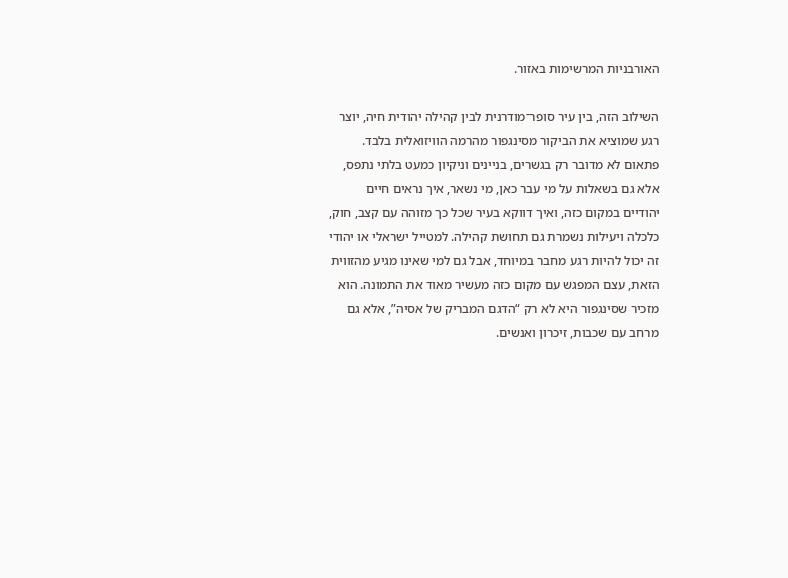האורבניות המרשימות באזור.

השילוב הזה, בין עיר סופר־מודרנית לבין קהילה יהודית חיה, יוצר רגע שמוציא את הביקור מסינגפור מהרמה הוויזואלית בלבד. פתאום לא מדובר רק בגשרים, בניינים וניקיון כמעט בלתי נתפס, אלא גם בשאלות על מי עבר כאן, מי נשאר, איך נראים חיים יהודיים במקום כזה, ואיך דווקא בעיר שכל כך מזוהה עם קצב, חוק, כלכלה ויעילות נשמרת גם תחושת קהילה. למטייל ישראלי או יהודי זה יכול להיות רגע מחבר במיוחד, אבל גם למי שאינו מגיע מהזווית הזאת, עצם המפגש עם מקום כזה מעשיר מאוד את התמונה. הוא מזכיר שסינגפור היא לא רק “הדגם המבריק של אסיה”, אלא גם מרחב עם שכבות, זיכרון ואנשים.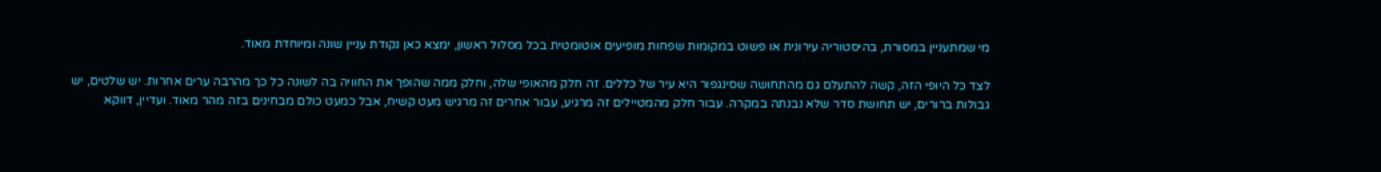מי שמתעניין במסורת, בהיסטוריה עירונית או פשוט במקומות שפחות מופיעים אוטומטית בכל מסלול ראשון, ימצא כאן נקודת עניין שונה ומיוחדת מאוד.

לצד כל היופי הזה, קשה להתעלם גם מהתחושה שסינגפור היא עיר של כללים. זה חלק מהאופי שלה, וחלק ממה שהופך את החוויה בה לשונה כל כך מהרבה ערים אחרות. יש שלטים, יש גבולות ברורים, יש תחושת סדר שלא נבנתה במקרה. עבור חלק מהמטיילים זה מרגיע, עבור אחרים זה מרגיש מעט קשיח, אבל כמעט כולם מבחינים בזה מהר מאוד. ועדיין, דווקא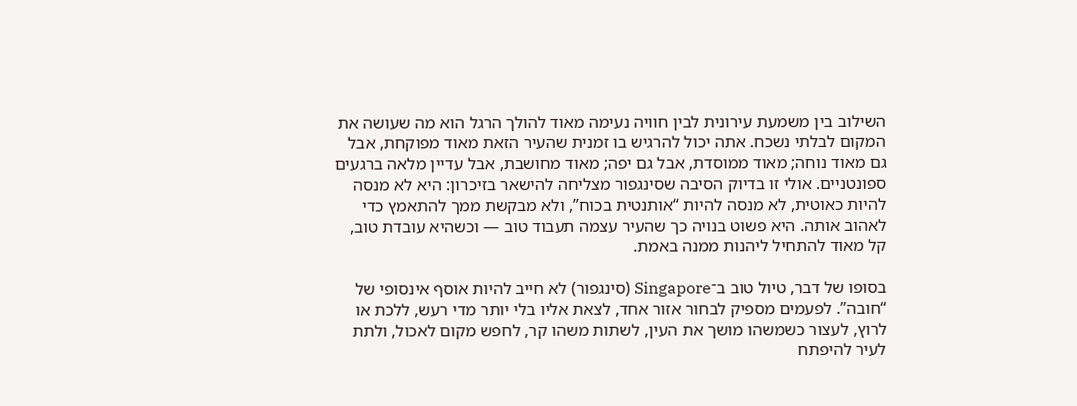השילוב בין משמעת עירונית לבין חוויה נעימה מאוד להולך הרגל הוא מה שעושה את המקום לבלתי נשכח. אתה יכול להרגיש בו זמנית שהעיר הזאת מאוד מפוקחת, אבל גם מאוד נוחה; מאוד ממוסדת, אבל גם יפה; מאוד מחושבת, אבל עדיין מלאה ברגעים ספונטניים. אולי זו בדיוק הסיבה שסינגפור מצליחה להישאר בזיכרון: היא לא מנסה להיות כאוטית, לא מנסה להיות “אותנטית בכוח”, ולא מבקשת ממך להתאמץ כדי לאהוב אותה. היא פשוט בנויה כך שהעיר עצמה תעבוד טוב — וכשהיא עובדת טוב, קל מאוד להתחיל ליהנות ממנה באמת.

בסופו של דבר, טיול טוב ב־Singapore (סינגפור) לא חייב להיות אוסף אינסופי של “חובה”. לפעמים מספיק לבחור אזור אחד, לצאת אליו בלי יותר מדי רעש, ללכת או לרוץ, לעצור כשמשהו מושך את העין, לשתות משהו קר, לחפש מקום לאכול, ולתת לעיר להיפתח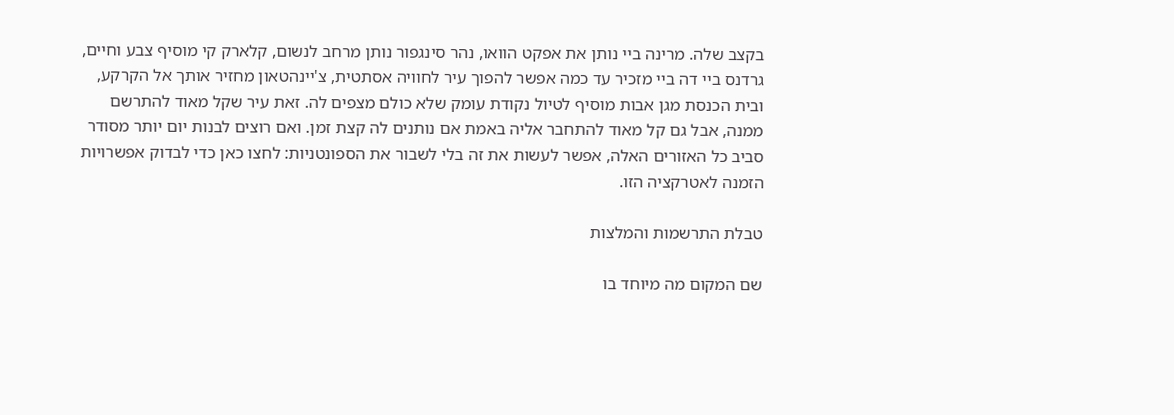בקצב שלה. מרינה ביי נותן את אפקט הוואו, נהר סינגפור נותן מרחב לנשום, קלארק קי מוסיף צבע וחיים, גרדנס ביי דה ביי מזכיר עד כמה אפשר להפוך עיר לחוויה אסתטית, צ'יינהטאון מחזיר אותך אל הקרקע, ובית הכנסת מגן אבות מוסיף לטיול נקודת עומק שלא כולם מצפים לה. זאת עיר שקל מאוד להתרשם ממנה, אבל גם קל מאוד להתחבר אליה באמת אם נותנים לה קצת זמן. ואם רוצים לבנות יום יותר מסודר סביב כל האזורים האלה, אפשר לעשות את זה בלי לשבור את הספונטניות: לחצו כאן כדי לבדוק אפשרויות הזמנה לאטרקציה הזו.

טבלת התרשמות והמלצות

שם המקום מה מיוחד בו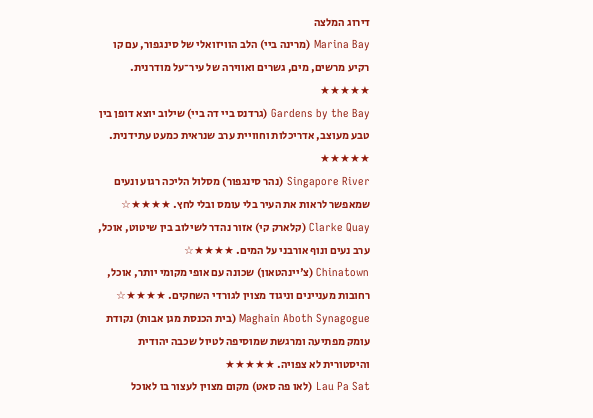דירוג המלצה
Marina Bay (מרינה ביי) הלב הוויזואלי של סינגפור, עם קו רקיע מרשים, מים, גשרים ואווירה של עיר־על מודרנית. ★★★★★
Gardens by the Bay (גרדנס ביי דה ביי) שילוב יוצא דופן בין טבע מעוצב, אדריכלות וחוויית ערב שנראית כמעט עתידנית. ★★★★★
Singapore River (נהר סינגפור) מסלול הליכה רגוע ונעים שמאפשר לראות את העיר בלי עומס ובלי לחץ. ★★★★☆
Clarke Quay (קלארק קי) אזור נהדר לשילוב בין שיטוט, אוכל, ערב נעים ונוף אורבני על המים. ★★★★☆
Chinatown (צ'יינהטאון) שכונה עם אופי מקומי יותר, אוכל, רחובות מעניינים וניגוד מצוין לגורדי השחקים. ★★★★☆
Maghain Aboth Synagogue (בית הכנסת מגן אבות) נקודת עומק מפתיעה ומרגשת שמוסיפה לטיול שכבה יהודית והיסטורית לא צפויה. ★★★★★
Lau Pa Sat (לאו פה סאט) מקום מצוין לעצור בו לאוכל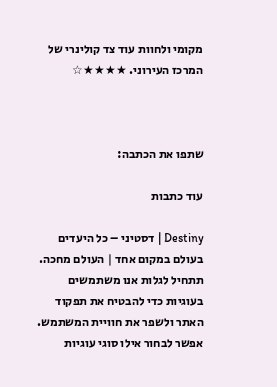מקומי ולחוות עוד צד קולינרי של המרכז העירוני. ★★★★☆



שתפו את הכתבה:

עוד כתבות

Destiny | דסטיני – כל היעדים בעולם במקום אחד | העולם מחכה. תתחיל לגלות אנו משתמשים בעוגיות כדי להבטיח את תפקוד האתר ולשפר את חוויית המשתמש. אפשר לבחור אילו סוגי עוגיות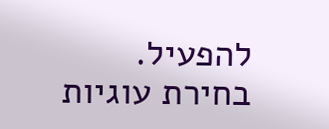להפעיל.
בחירת עוגיות